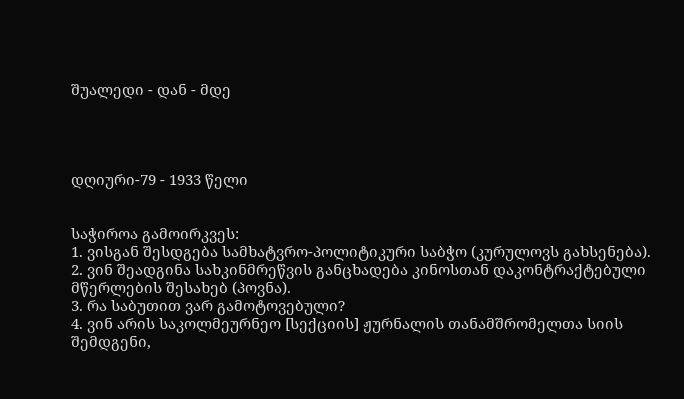შუალედი - დან - მდე




დღიური-79 - 1933 წელი


საჭიროა გამოირკვეს:
1. ვისგან შესდგება სამხატვრო-პოლიტიკური საბჭო (კურულოვს გახსენება).
2. ვინ შეადგინა სახკინმრეწვის განცხადება კინოსთან დაკონტრაქტებული მწერლების შესახებ (პოვნა).
3. რა საბუთით ვარ გამოტოვებული?
4. ვინ არის საკოლმეურნეო [სექციის] ჟურნალის თანამშრომელთა სიის შემდგენი,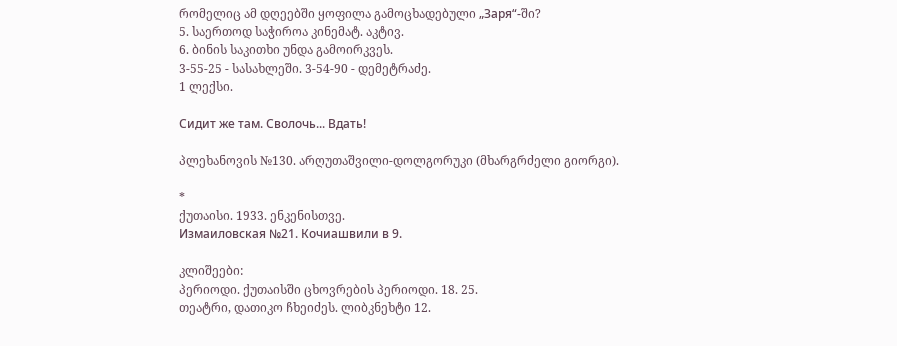რომელიც ამ დღეებში ყოფილა გამოცხადებული „Заря“-ში?
5. საერთოდ საჭიროა კინემატ. აკტივ.
6. ბინის საკითხი უნდა გამოირკვეს.
3-55-25 - სასახლეში. 3-54-90 - დემეტრაძე.
1 ლექსი.

Сидит же там. Сволочь... Вдать!

პლეხანოვის №130. არღუთაშვილი-დოლგორუკი (მხარგრძელი გიორგი).

*
ქუთაისი. 1933. ენკენისთვე.
Измаиловская №21. Кочиашвили в 9.

კლიშეები:
პერიოდი. ქუთაისში ცხოვრების პერიოდი. 18. 25.
თეატრი, დათიკო ჩხეიძეს. ლიბკნეხტი 12.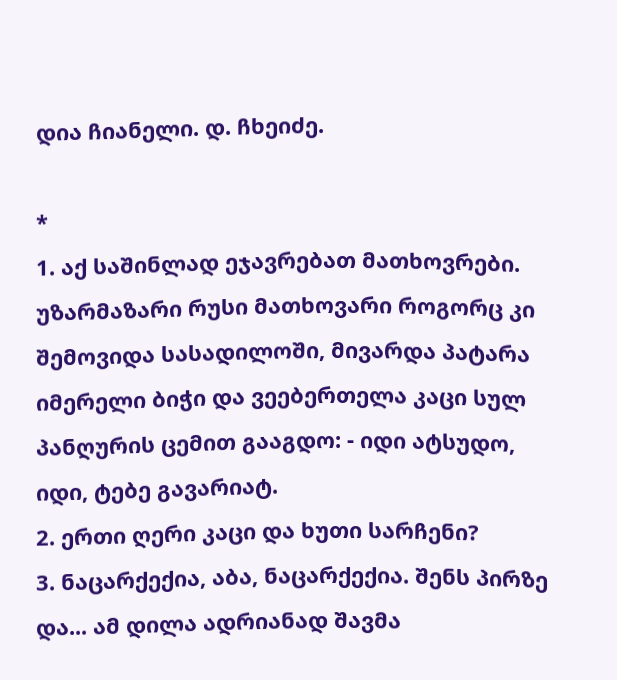დია ჩიანელი. დ. ჩხეიძე.

*
1. აქ საშინლად ეჯავრებათ მათხოვრები. უზარმაზარი რუსი მათხოვარი როგორც კი შემოვიდა სასადილოში, მივარდა პატარა იმერელი ბიჭი და ვეებერთელა კაცი სულ პანღურის ცემით გააგდო: - იდი ატსუდო, იდი, ტებე გავარიატ.
2. ერთი ღერი კაცი და ხუთი სარჩენი?
3. ნაცარქექია, აბა, ნაცარქექია. შენს პირზე და... ამ დილა ადრიანად შავმა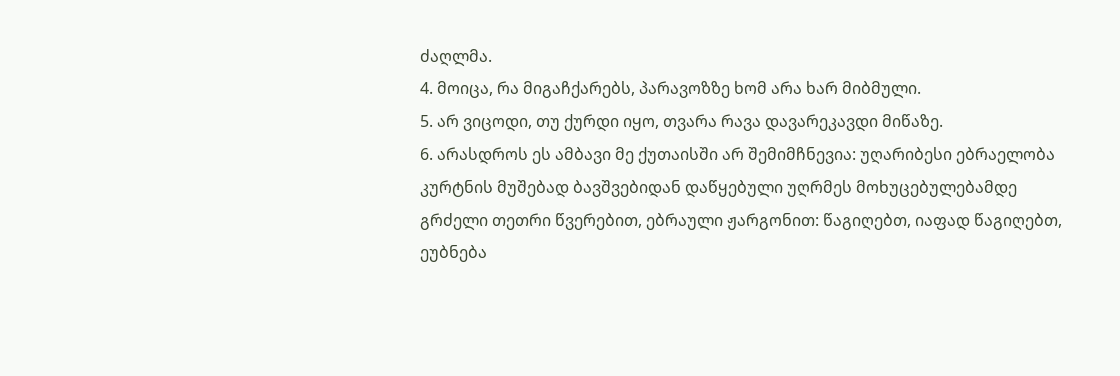ძაღლმა.
4. მოიცა, რა მიგაჩქარებს, პარავოზზე ხომ არა ხარ მიბმული.
5. არ ვიცოდი, თუ ქურდი იყო, თვარა რავა დავარეკავდი მიწაზე.
6. არასდროს ეს ამბავი მე ქუთაისში არ შემიმჩნევია: უღარიბესი ებრაელობა კურტნის მუშებად ბავშვებიდან დაწყებული უღრმეს მოხუცებულებამდე გრძელი თეთრი წვერებით, ებრაული ჟარგონით: წაგიღებთ, იაფად წაგიღებთ, ეუბნება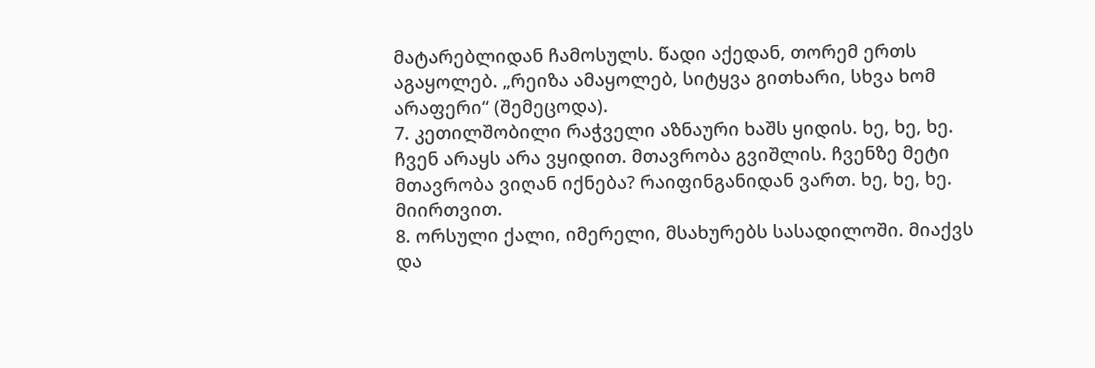მატარებლიდან ჩამოსულს. წადი აქედან, თორემ ერთს აგაყოლებ. „რეიზა ამაყოლებ, სიტყვა გითხარი, სხვა ხომ არაფერი“ (შემეცოდა).
7. კეთილშობილი რაჭველი აზნაური ხაშს ყიდის. ხე, ხე, ხე. ჩვენ არაყს არა ვყიდით. მთავრობა გვიშლის. ჩვენზე მეტი მთავრობა ვიღან იქნება? რაიფინგანიდან ვართ. ხე, ხე, ხე. მიირთვით.
8. ორსული ქალი, იმერელი, მსახურებს სასადილოში. მიაქვს და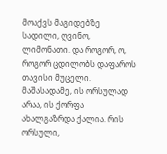მოაქვს მაგიდებზე სადილი, ღვინო, ლიმონათი. და როგორ, ო, როგორ ცდილობს დაფაროს თავისი მუცელი. მაშასადამე, ის ორსულად არაა, ის ქორფა ახალგაზრდა ქალია. რის ორსული,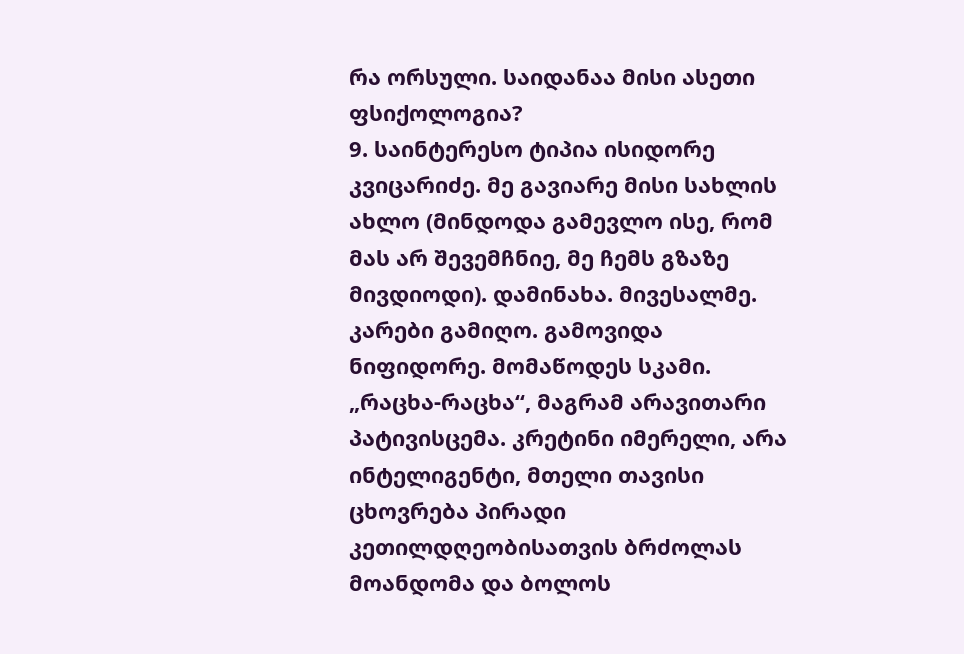რა ორსული. საიდანაა მისი ასეთი ფსიქოლოგია?
9. საინტერესო ტიპია ისიდორე კვიცარიძე. მე გავიარე მისი სახლის ახლო (მინდოდა გამევლო ისე, რომ მას არ შევემჩნიე, მე ჩემს გზაზე მივდიოდი). დამინახა. მივესალმე. კარები გამიღო. გამოვიდა ნიფიდორე. მომაწოდეს სკამი. „რაცხა-რაცხა“, მაგრამ არავითარი პატივისცემა. კრეტინი იმერელი, არა ინტელიგენტი, მთელი თავისი ცხოვრება პირადი კეთილდღეობისათვის ბრძოლას მოანდომა და ბოლოს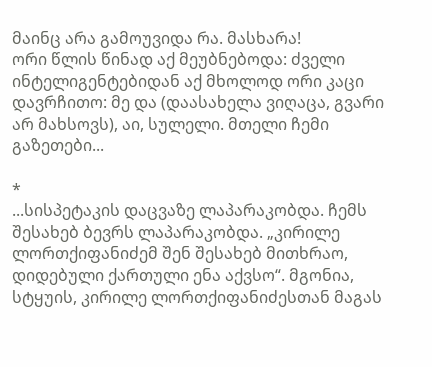მაინც არა გამოუვიდა რა. მასხარა!
ორი წლის წინად აქ მეუბნებოდა: ძველი ინტელიგენტებიდან აქ მხოლოდ ორი კაცი დავრჩითო: მე და (დაასახელა ვიღაცა, გვარი არ მახსოვს), აი, სულელი. მთელი ჩემი გაზეთები...

*
...სისპეტაკის დაცვაზე ლაპარაკობდა. ჩემს შესახებ ბევრს ლაპარაკობდა. „კირილე ლორთქიფანიძემ შენ შესახებ მითხრაო, დიდებული ქართული ენა აქვსო“. მგონია, სტყუის, კირილე ლორთქიფანიძესთან მაგას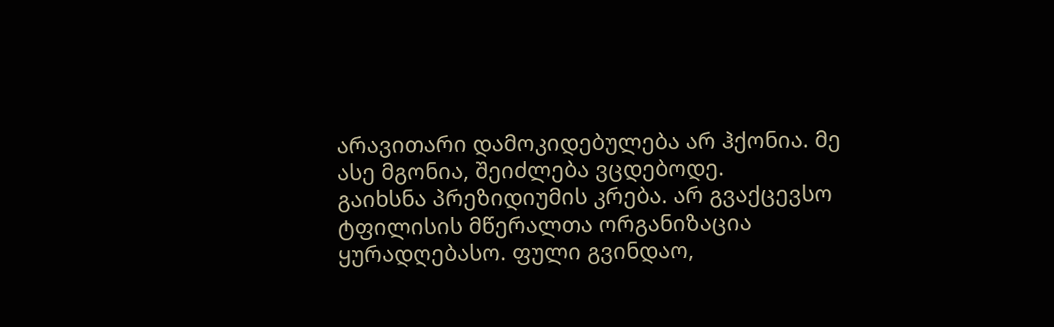არავითარი დამოკიდებულება არ ჰქონია. მე ასე მგონია, შეიძლება ვცდებოდე.
გაიხსნა პრეზიდიუმის კრება. არ გვაქცევსო ტფილისის მწერალთა ორგანიზაცია ყურადღებასო. ფული გვინდაო,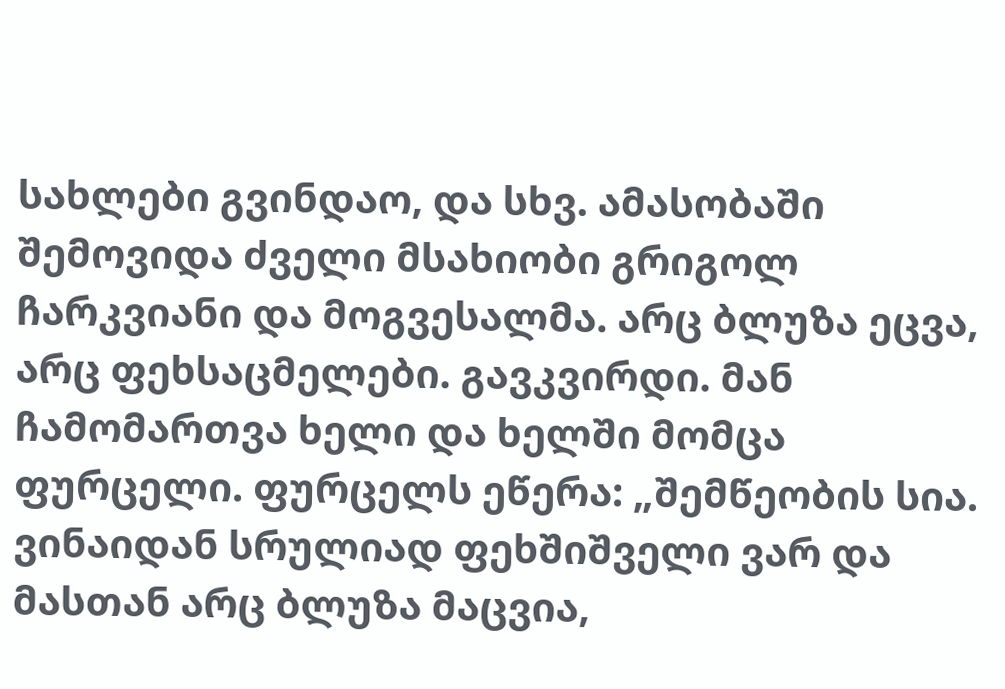სახლები გვინდაო, და სხვ. ამასობაში შემოვიდა ძველი მსახიობი გრიგოლ ჩარკვიანი და მოგვესალმა. არც ბლუზა ეცვა, არც ფეხსაცმელები. გავკვირდი. მან ჩამომართვა ხელი და ხელში მომცა ფურცელი. ფურცელს ეწერა: „შემწეობის სია. ვინაიდან სრულიად ფეხშიშველი ვარ და მასთან არც ბლუზა მაცვია,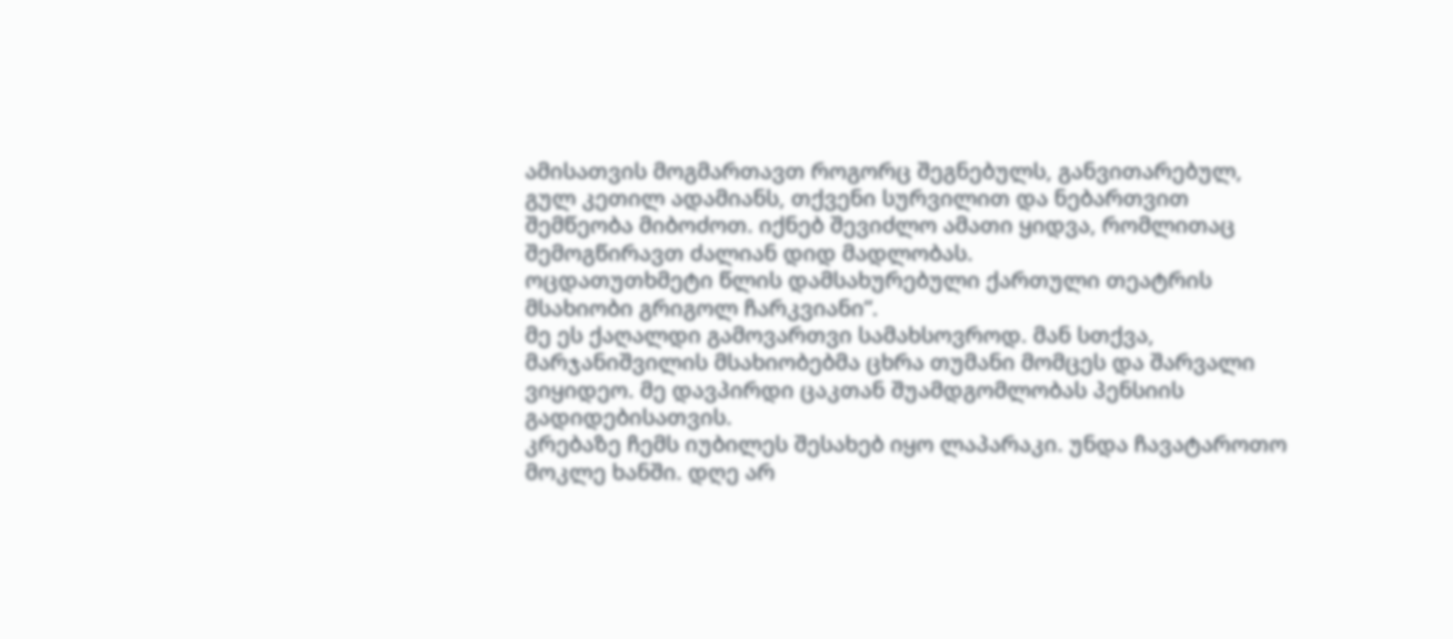ამისათვის მოგმართავთ როგორც შეგნებულს, განვითარებულ, გულ კეთილ ადამიანს, თქვენი სურვილით და ნებართვით შემწეობა მიბოძოთ. იქნებ შევიძლო ამათი ყიდვა, რომლითაც შემოგწირავთ ძალიან დიდ მადლობას.
ოცდათუთხმეტი წლის დამსახურებული ქართული თეატრის მსახიობი გრიგოლ ჩარკვიანი“.
მე ეს ქაღალდი გამოვართვი სამახსოვროდ. მან სთქვა, მარჯანიშვილის მსახიობებმა ცხრა თუმანი მომცეს და შარვალი ვიყიდეო. მე დავპირდი ცაკთან შუამდგომლობას პენსიის გადიდებისათვის.
კრებაზე ჩემს იუბილეს შესახებ იყო ლაპარაკი. უნდა ჩავატაროთო მოკლე ხანში. დღე არ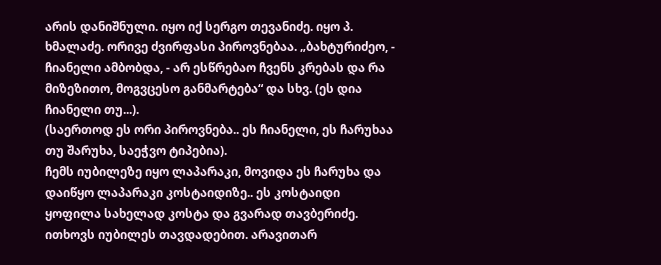არის დანიშნული. იყო იქ სერგო თევანიძე. იყო პ. ხმალაძე. ორივე ძვირფასი პიროვნებაა. „ბახტურიძეო, - ჩიანელი ამბობდა, - არ ესწრებაო ჩვენს კრებას და რა მიზეზითო, მოგვცესო განმარტება“ და სხვ. (ეს დია ჩიანელი თუ...).
(საერთოდ ეს ორი პიროვნება.. ეს ჩიანელი, ეს ჩარუხაა თუ შარუხა, საეჭვო ტიპებია).
ჩემს იუბილეზე იყო ლაპარაკი, მოვიდა ეს ჩარუხა და დაიწყო ლაპარაკი კოსტაიდიზე.. ეს კოსტაიდი ყოფილა სახელად კოსტა და გვარად თავბერიძე. ითხოვს იუბილეს თავდადებით. არავითარ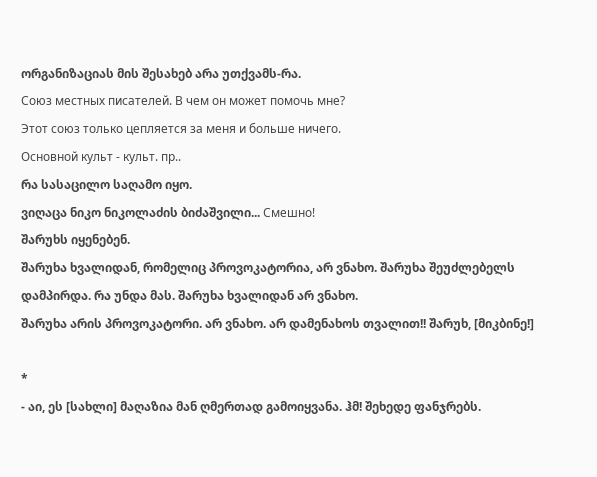ორგანიზაციას მის შესახებ არა უთქვამს-რა.
Союз местных писателей. В чем он может помочь мне?
Этот союз только цепляется за меня и больше ничего.
Основной культ - культ. пр..
რა სასაცილო საღამო იყო.
ვიღაცა ნიკო ნიკოლაძის ბიძაშვილი... Смешно!
შარუხს იყენებენ.
შარუხა ხვალიდან, რომელიც პროვოკატორია, არ ვნახო. შარუხა შეუძლებელს დამპირდა. რა უნდა მას. შარუხა ხვალიდან არ ვნახო.
შარუხა არის პროვოკატორი. არ ვნახო. არ დამენახოს თვალით!! შარუხ, [მიკბინე!]

*
- აი, ეს [სახლი] მაღაზია მან ღმერთად გამოიყვანა. ჰმ! შეხედე ფანჯრებს.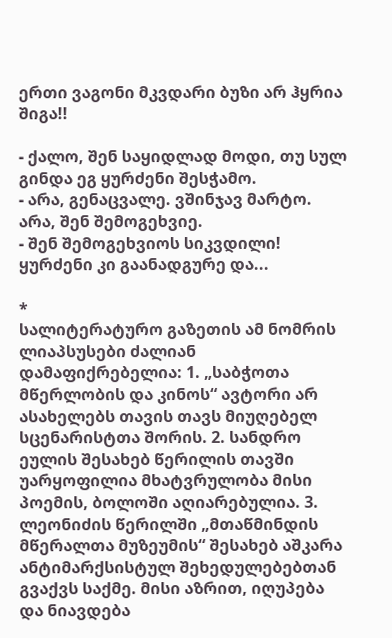ერთი ვაგონი მკვდარი ბუზი არ ჰყრია შიგა!!

- ქალო, შენ საყიდლად მოდი, თუ სულ გინდა ეგ ყურძენი შესჭამო.
- არა, გენაცვალე. ვშინჯავ მარტო. არა, შენ შემოგეხვიე.
- შენ შემოგეხვიოს სიკვდილი! ყურძენი კი გაანადგურე და...

*
სალიტერატურო გაზეთის ამ ნომრის ლიაპსუსები ძალიან დამაფიქრებელია: 1. „საბჭოთა მწერლობის და კინოს“ ავტორი არ ასახელებს თავის თავს მიუღებელ სცენარისტთა შორის. 2. სანდრო ეულის შესახებ წერილის თავში უარყოფილია მხატვრულობა მისი პოემის, ბოლოში აღიარებულია. 3. ლეონიძის წერილში „მთაწმინდის მწერალთა მუზეუმის“ შესახებ აშკარა ანტიმარქსისტულ შეხედულებებთან გვაქვს საქმე. მისი აზრით, იღუპება და ნიავდება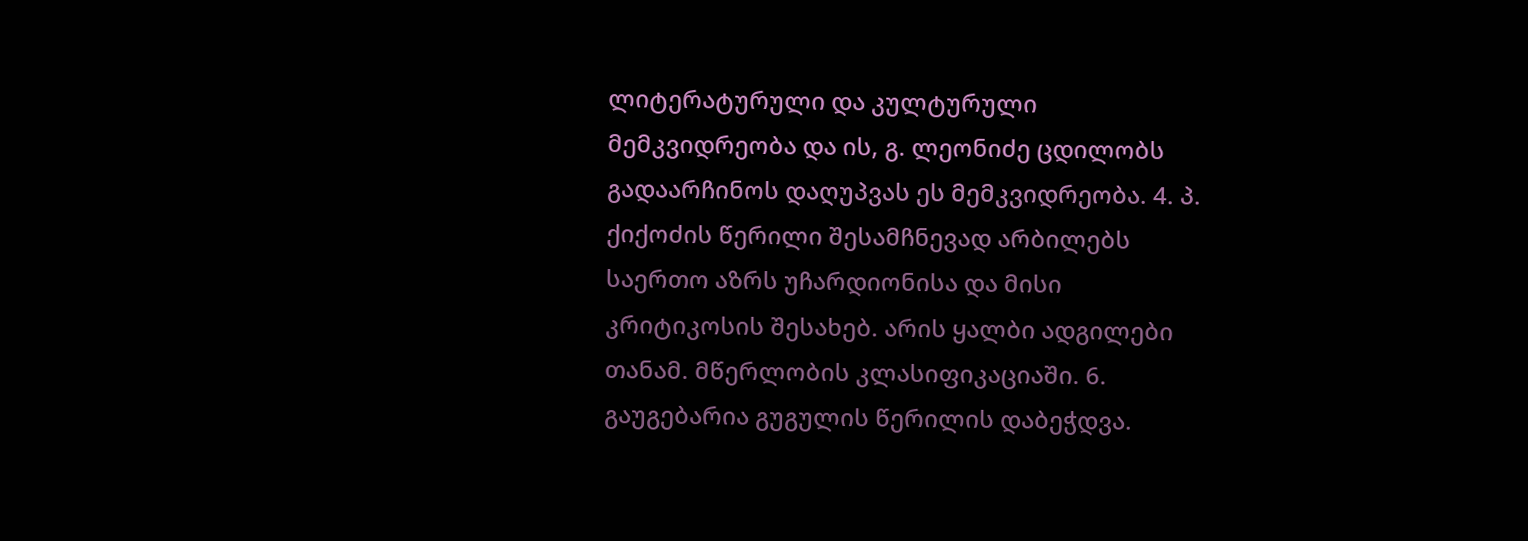ლიტერატურული და კულტურული მემკვიდრეობა და ის, გ. ლეონიძე ცდილობს გადაარჩინოს დაღუპვას ეს მემკვიდრეობა. 4. პ. ქიქოძის წერილი შესამჩნევად არბილებს საერთო აზრს უჩარდიონისა და მისი კრიტიკოსის შესახებ. არის ყალბი ადგილები თანამ. მწერლობის კლასიფიკაციაში. 6. გაუგებარია გუგულის წერილის დაბეჭდვა.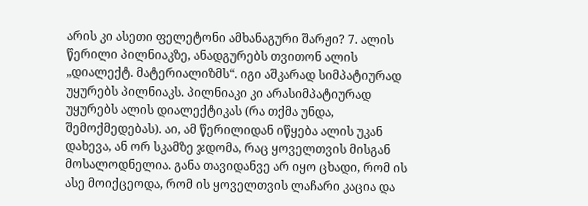არის კი ასეთი ფელეტონი ამხანაგური შარჟი? 7. ალის წერილი პილნიაკზე, ანადგურებს თვითონ ალის „დიალექტ. მატერიალიზმს“. იგი აშკარად სიმპატიურად უყურებს პილნიაკს. პილნიაკი კი არასიმპატიურად უყურებს ალის დიალექტიკას (რა თქმა უნდა, შემოქმედებას). აი, ამ წერილიდან იწყება ალის უკან დახევა, ან ორ სკამზე ჯდომა, რაც ყოველთვის მისგან მოსალოდნელია. განა თავიდანვე არ იყო ცხადი, რომ ის ასე მოიქცეოდა, რომ ის ყოველთვის ლაჩარი კაცია და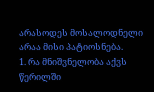არასოდეს მოსალოდნელი არაა მისი პატიოსნება.
1. რა მნიშვნელობა აქვს წერილში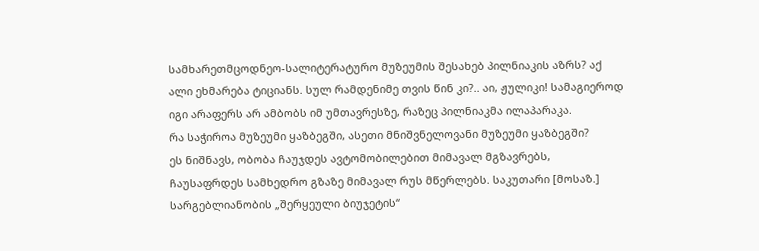სამხარეთმცოდნეო-სალიტერატურო მუზეუმის შესახებ პილნიაკის აზრს? აქ ალი ეხმარება ტიციანს. სულ რამდენიმე თვის წინ კი?.. აი, ჟულიკი! სამაგიეროდ იგი არაფერს არ ამბობს იმ უმთავრესზე, რაზეც პილნიაკმა ილაპარაკა.
რა საჭიროა მუზეუმი ყაზბეგში, ასეთი მნიშვნელოვანი მუზეუმი ყაზბეგში?
ეს ნიშნავს, ობობა ჩაუჯდეს ავტომობილებით მიმავალ მგზავრებს, ჩაუსაფრდეს სამხედრო გზაზე მიმავალ რუს მწერლებს. საკუთარი [მოსაზ.] სარგებლიანობის „შერყეული ბიუჯეტის“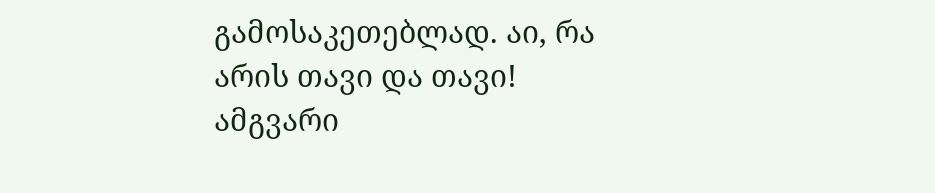გამოსაკეთებლად. აი, რა არის თავი და თავი!
ამგვარი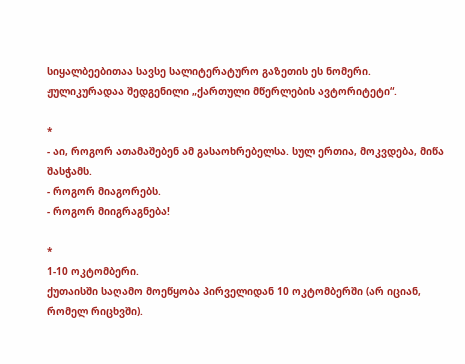სიყალბეებითაა სავსე სალიტერატურო გაზეთის ეს ნომერი.
ჟულიკურადაა შედგენილი „ქართული მწერლების ავტორიტეტი“.

*
- აი, როგორ ათამაშებენ ამ გასაოხრებელსა. სულ ერთია, მოკვდება, მიწა შასჭამს.
- როგორ მიაგორებს.
- როგორ მიიგრაგნება!

*
1-10 ოკტომბერი.
ქუთაისში საღამო მოეწყობა პირველიდან 10 ოკტომბერში (არ იციან, რომელ რიცხვში).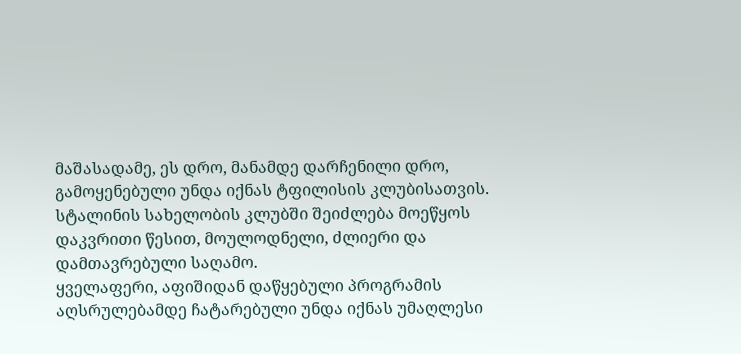მაშასადამე, ეს დრო, მანამდე დარჩენილი დრო, გამოყენებული უნდა იქნას ტფილისის კლუბისათვის.
სტალინის სახელობის კლუბში შეიძლება მოეწყოს დაკვრითი წესით, მოულოდნელი, ძლიერი და დამთავრებული საღამო.
ყველაფერი, აფიშიდან დაწყებული პროგრამის აღსრულებამდე ჩატარებული უნდა იქნას უმაღლესი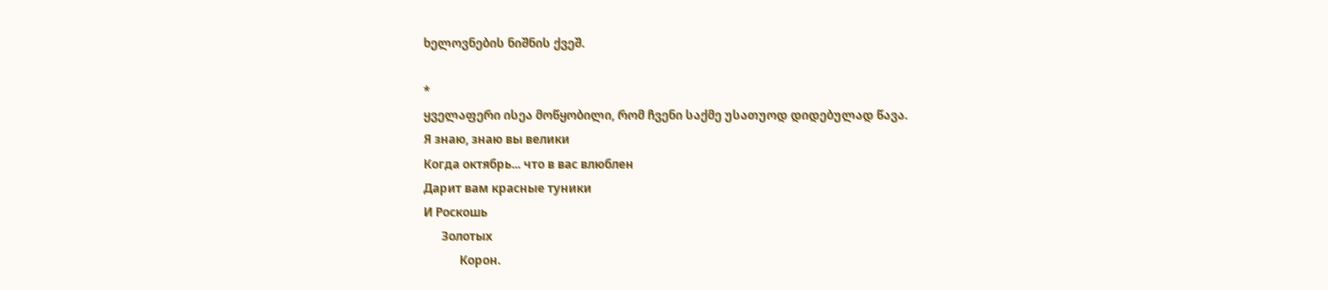ხელოვნების ნიშნის ქვეშ.

*
ყველაფერი ისეა მოწყობილი, რომ ჩვენი საქმე უსათუოდ დიდებულად წავა.
Я знаю, знаю вы велики
Когда октябрь... что в вас влюблен
Дарит вам красные туники
И Роскошь
      Золотых
            Корон.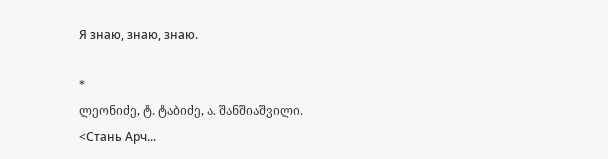Я знаю, знаю, знаю.

*
ლეონიძე, ტ. ტაბიძე, ა. შანშიაშვილი.
<Стань Арч...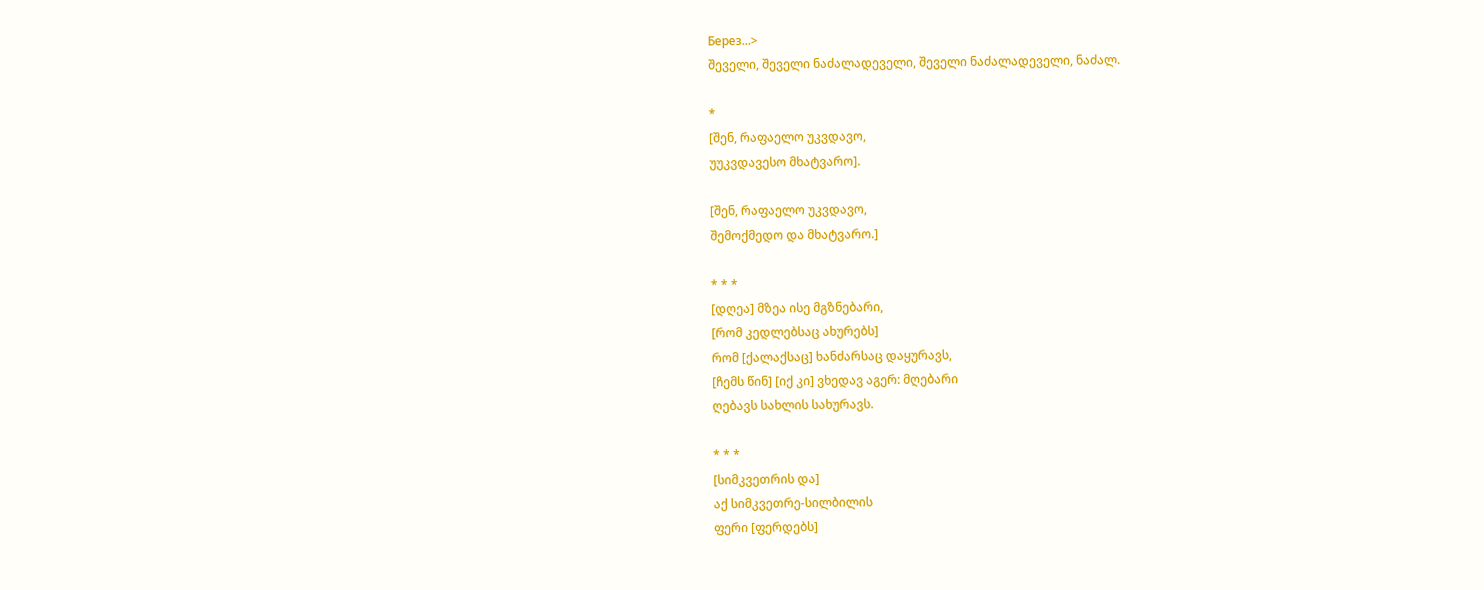Берез...>
შეველი, შეველი ნაძალადეველი, შეველი ნაძალადეველი, ნაძალ.

*
[შენ, რაფაელო უკვდავო,
უუკვდავესო მხატვარო].

[შენ, რაფაელო უკვდავო,
შემოქმედო და მხატვარო.]

* * *
[დღეა] მზეა ისე მგზნებარი,
[რომ კედლებსაც ახურებს]
რომ [ქალაქსაც] ხანძარსაც დაყურავს,
[ჩემს წინ] [იქ კი] ვხედავ აგერ: მღებარი
ღებავს სახლის სახურავს.

* * *
[სიმკვეთრის და]
აქ სიმკვეთრე-სილბილის
ფერი [ფერდებს]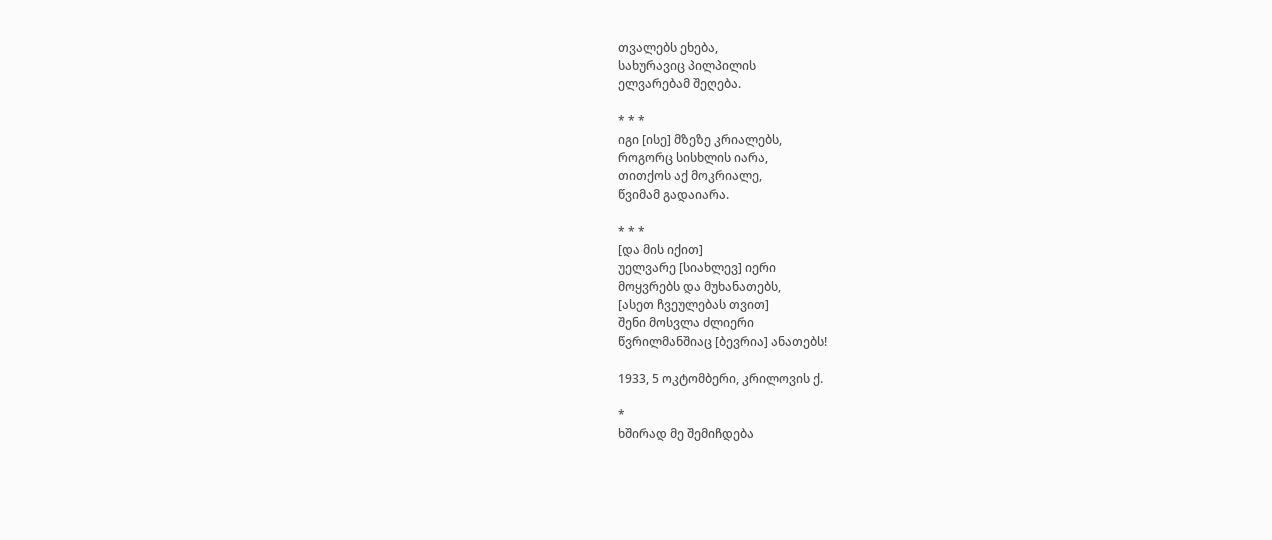თვალებს ეხება,
სახურავიც პილპილის
ელვარებამ შეღება.

* * *
იგი [ისე] მზეზე კრიალებს,
როგორც სისხლის იარა,
თითქოს აქ მოკრიალე,
წვიმამ გადაიარა.

* * *
[და მის იქით]
უელვარე [სიახლევ] იერი
მოყვრებს და მუხანათებს,
[ასეთ ჩვეულებას თვით]
შენი მოსვლა ძლიერი
წვრილმანშიაც [ბევრია] ანათებს!

1933, 5 ოკტომბერი, კრილოვის ქ.

*
ხშირად მე შემიჩდება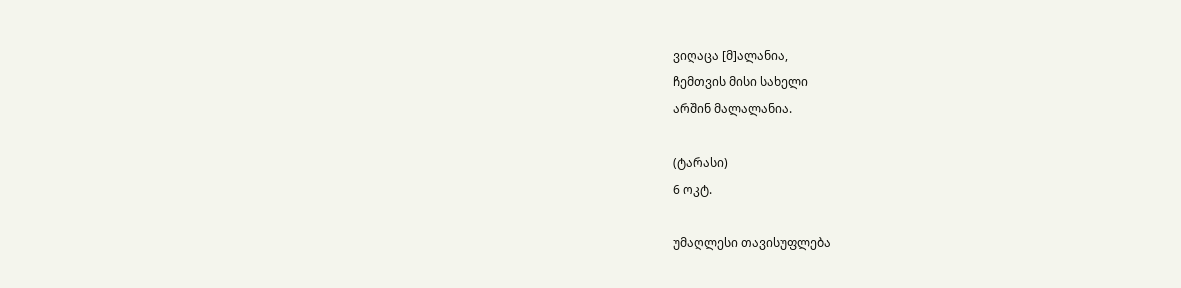ვიღაცა [მ]ალანია,
ჩემთვის მისი სახელი
არშინ მალალანია.

(ტარასი)
6 ოკტ.

უმაღლესი თავისუფლება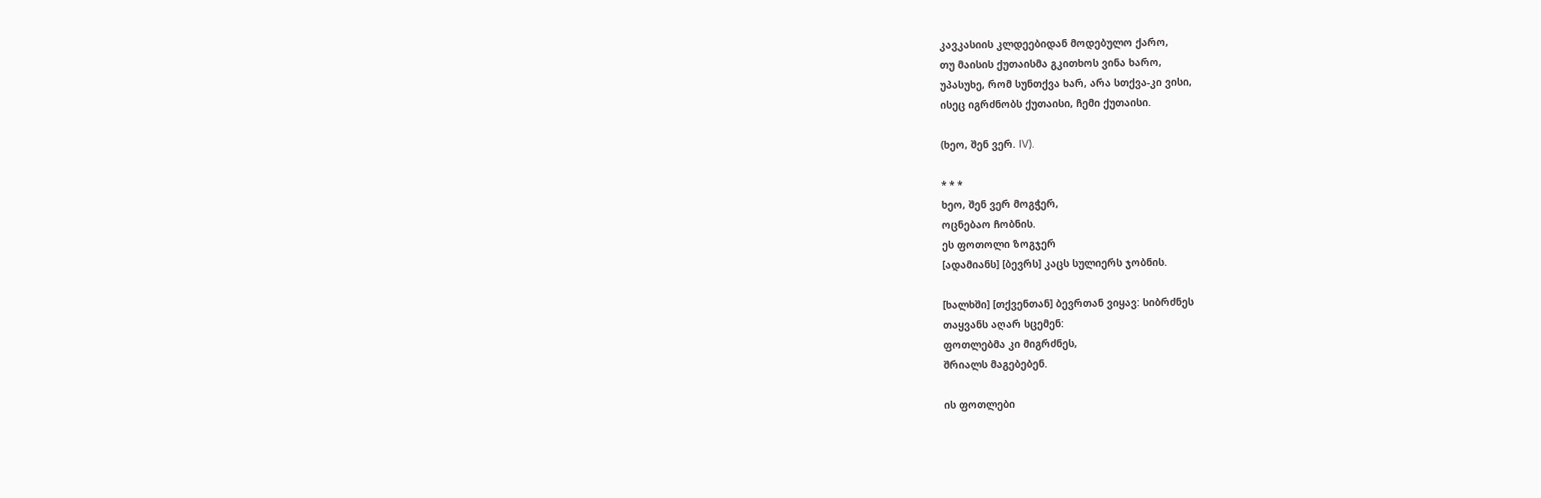კავკასიის კლდეებიდან მოდებულო ქარო,
თუ მაისის ქუთაისმა გკითხოს ვინა ხარო,
უპასუხე, რომ სუნთქვა ხარ, არა სთქვა-კი ვისი,
ისეც იგრძნობს ქუთაისი, ჩემი ქუთაისი.

(ხეო, შენ ვერ. IV).

* * *
ხეო, შენ ვერ მოგჭერ,
ოცნებაო ჩობნის.
ეს ფოთოლი ზოგჯერ
[ადამიანს] [ბევრს] კაცს სულიერს ჯობნის.

[ხალხში] [თქვენთან] ბევრთან ვიყავ: სიბრძნეს
თაყვანს აღარ სცემენ:
ფოთლებმა კი მიგრძნეს,
შრიალს მაგებებენ.

ის ფოთლები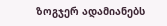ზოგჯერ ადამიანებს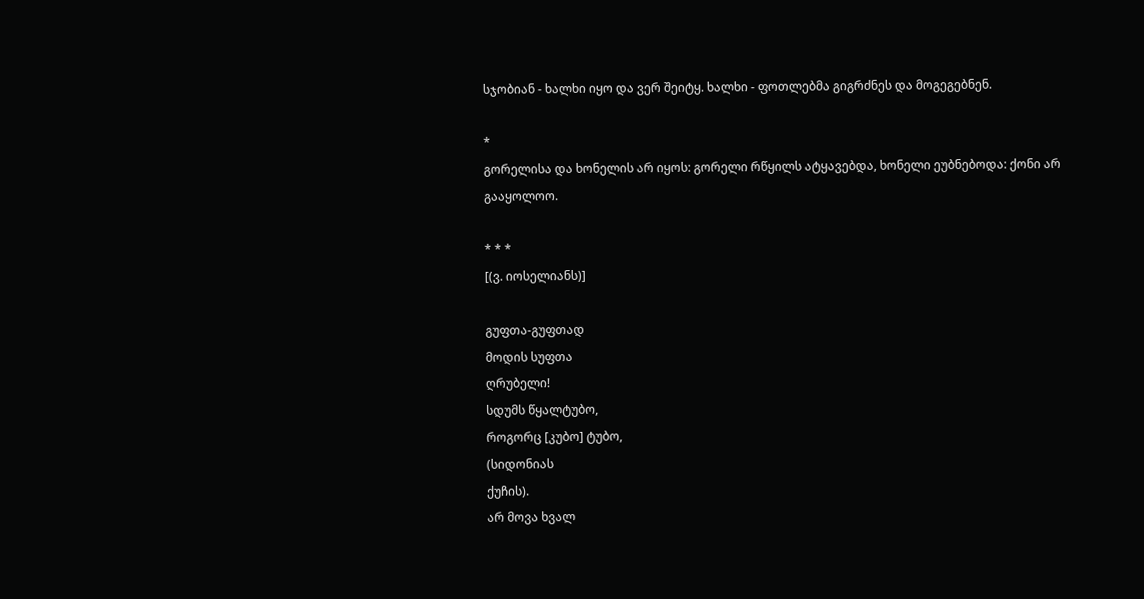სჯობიან - ხალხი იყო და ვერ შეიტყ. ხალხი - ფოთლებმა გიგრძნეს და მოგეგებნენ.

*
გორელისა და ხონელის არ იყოს: გორელი რწყილს ატყავებდა, ხონელი ეუბნებოდა: ქონი არ გააყოლოო.

* * *
[(ვ. იოსელიანს)]

გუფთა-გუფთად
მოდის სუფთა
ღრუბელი!
სდუმს წყალტუბო,
როგორც [კუბო] ტუბო,
(სიდონიას
ქუჩის).
არ მოვა ხვალ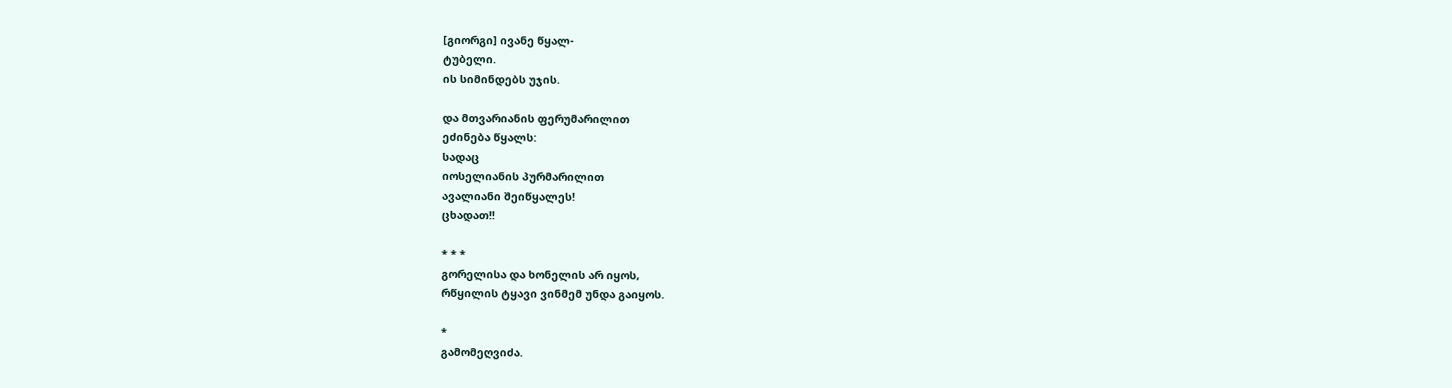[გიორგი] ივანე წყალ-
ტუბელი.
ის სიმინდებს უჯის.

და მთვარიანის ფერუმარილით
ეძინება წყალს:
სადაც
იოსელიანის პურმარილით
ავალიანი შეიწყალეს!
ცხადათ!!

* * *
გორელისა და ხონელის არ იყოს,
რწყილის ტყავი ვინმემ უნდა გაიყოს.

*
გამომეღვიძა.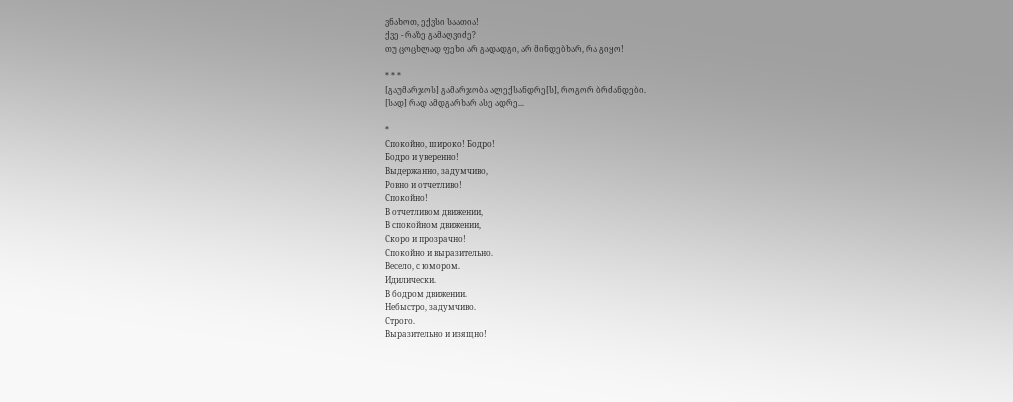ვნახოთ, ექვსი საათია!
ქვე - რაზე გამაღვიძე?
თუ ცოცხლად ფეხი არ გადადგი, არ მინდებხარ, რა გიყო!

* * *
[გაუმარჯოს] გამარჯობა ალექსანდრე[ს], როგორ ბრძანდები.
[სად] რად ამდგარხარ ასე ადრე...

*
Спокойно, широко! Бодро!
Бодро и уверенно!
Выдержанно, задумчиво,
Ровно и отчетливо!
Спокойно!
В отчетливом движении,
В спокойном движении,
Скоро и прозрачно!
Спокойно и выразительно.
Весело, с юмором.
Идилически.
В бодром движении.
Небыстро, задумчиво.
Строго.
Выразительно и изящно!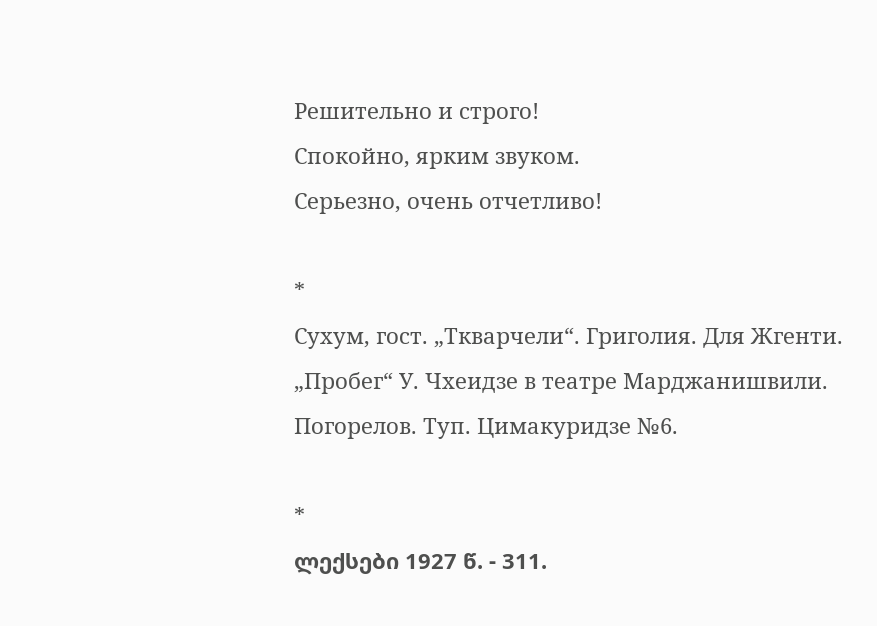Решительно и строго!
Спокойно, ярким звуком.
Серьезно, очень отчетливо!

*
Сухум, гост. „Ткварчели“. Григолия. Для Жгенти.
„Пробег“ У. Чхеидзе в театре Марджанишвили.
Погорелов. Туп. Цимакуридзе №6.

*
ლექსები 1927 წ. - 311.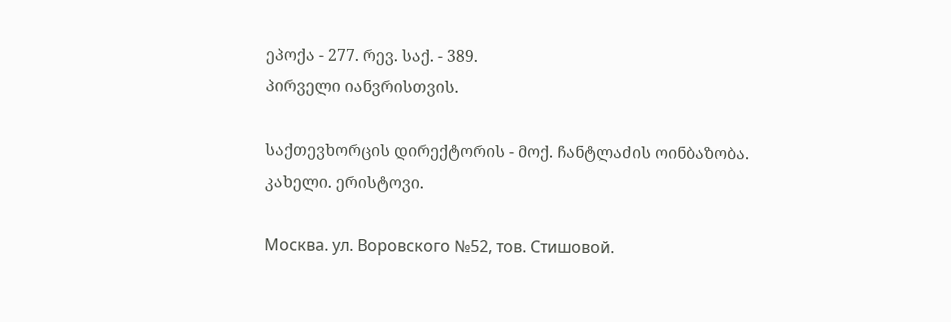ეპოქა - 277. რევ. საქ. - 389.
პირველი იანვრისთვის.

საქთევხორცის დირექტორის - მოქ. ჩანტლაძის ოინბაზობა.
კახელი. ერისტოვი.

Москва. ул. Воровского №52, тов. Стишовой.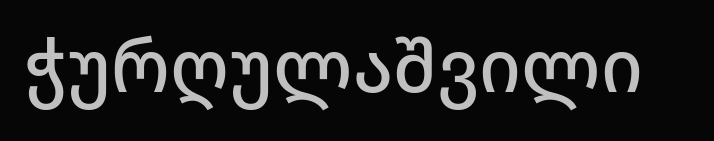ჭურღულაშვილი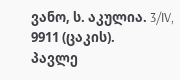ვანო, ს. აკულია. 3/IV, 9911 (ცაკის).
პავლე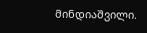მინდიაშვილი.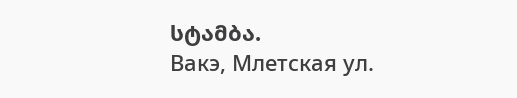სტამბა.
Вакэ, Млетская ул.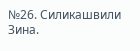№26. Силикашвили Зина.